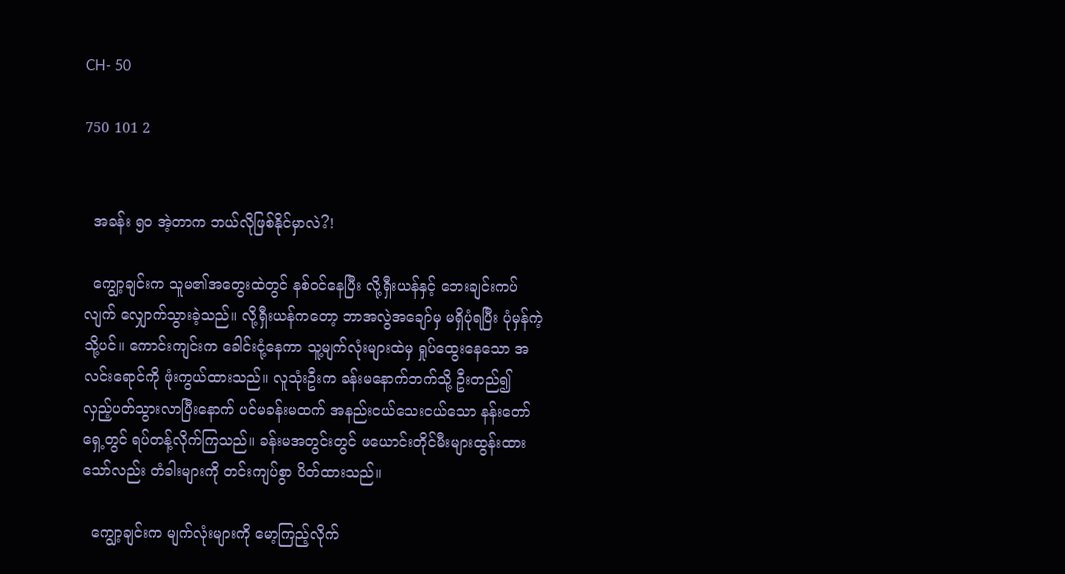CH- 50

750 101 2


  အခန်း ၅၀ အဲ့တာက ဘယ်လိုဖြစ်နိုင်မှာလဲ?!

  ကျွော့ချင်းက သူမ၏အတွေးထဲတွင် နစ်ဝင်နေပြီး လို့ရှီးယန်နှင့် ဘေးချင်းကပ်လျက် လျှောက်သွားခဲ့သည်။ လို့ရှီးယန်ကတော့ ဘာအလွဲအချော်မှ မရှိပုံရပြီး ပုံမှန်ကဲ့သို့ပင်။ ကောင်းကျင်းက ခေါင်းငုံ့နေကာ သူ့မျက်လုံးများထဲမှ ရှုပ်ထွေးနေသော အလင်းရောင်ကို ဖုံးကွယ်ထားသည်။ လူသုံးဦးက ခန်းမနောက်ဘက်သို့ ဦးတည်၍ လှည့်ပတ်သွားလာပြီးနောက် ပင်မခန်းမထက် အနည်းငယ်သေးငယ်သော နန်းတော်ရှေ့တွင် ရပ်တန့်လိုက်ကြသည်။ ခန်းမအတွင်းတွင် ဖယောင်းတိုင်မီးများထွန်းထားသော်လည်း တံခါးများကို တင်းကျပ်စွာ ပိတ်ထားသည်။

  ကျွော့ချင်းက မျက်လုံးများကို မော့ကြည့်လိုက်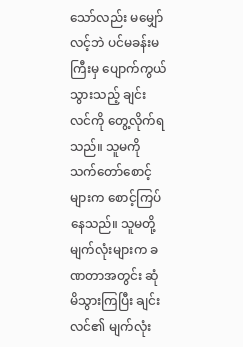သော်လည်း မမျှော်လင့်ဘဲ ပင်မခန်းမကြီးမှ ပျောက်ကွယ်သွားသည့် ချင်းလင်ကို တွေ့လိုက်ရသည်။ သူမကို သက်တော်စောင့်များက စောင့်ကြပ်နေသည်။ သူမတို့မျက်လုံးများက ခဏတာအတွင်း ဆုံမိသွားကြပြီး ချင်းလင်၏ မျက်လုံး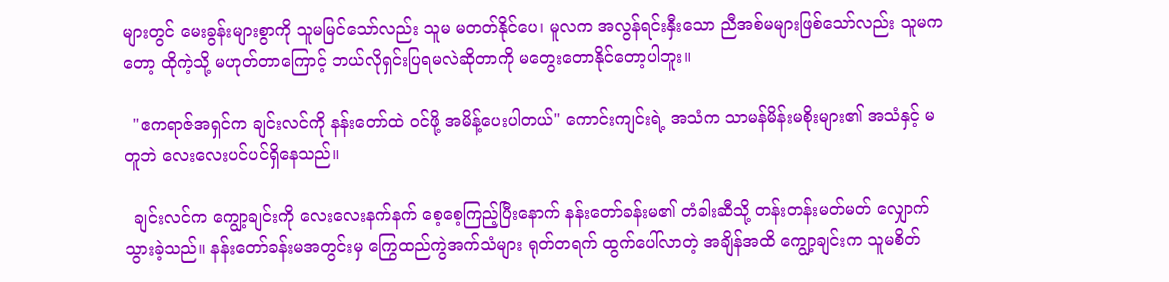များတွင် မေးခွန်းများစွာကို သူမမြင်သော်လည်း သူမ မတတ်နိုင်ပေ၊ မူလက အလွန်ရင်းနှီးသော ညီအစ်မများဖြစ်သော်လည်း သူမကတော့ ထိုကဲ့သို့ မဟုတ်တာကြောင့် ဘယ်လိုရှင်းပြရမလဲဆိုတာကို မတွေးတောနိုင်တော့ပါဘူး။

  "ဧကရာဇ်အရှင်က ချင်းလင်ကို နန်းတော်ထဲ ၀င်ဖို့ အမိန့်ပေးပါတယ်" ကောင်းကျင်းရဲ့ အသံက သာမန်မိန်းမစိုးများ၏ အသံနှင့် မတူဘဲ လေးလေးပင်ပင်ရှိနေသည်။

  ချင်းလင်က ကျွော့ချင်းကို လေးလေးနက်နက် စေ့စေ့ကြည့်ပြီးနောက် နန်းတော်ခန်းမ၏ တံခါးဆီသို့ တန်းတန်းမတ်မတ် လျှောက်သွားခဲ့သည်။ နန်းတော်ခန်းမအတွင်းမှ ကြွေထည်ကွဲအက်သံများ ရုတ်တရက် ထွက်ပေါ်လာတဲ့ အချိန်အထိ ကျွော့ချင်းက သူမစိတ်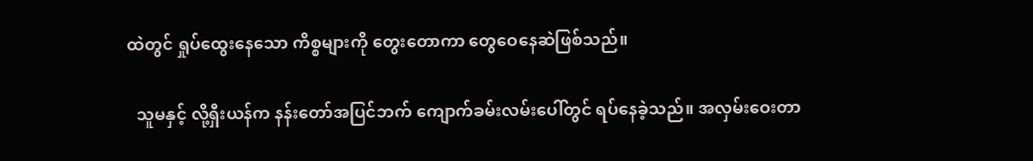ထဲတွင် ရှုပ်ထွေးနေသော ကိစ္စများကို တွေးတောကာ တွေဝေနေဆဲဖြစ်သည်။

  သူမနှင့် လို့ရှီးယန်က နန်းတော်အပြင်ဘက် ကျောက်ခမ်းလမ်းပေါ်တွင် ရပ်နေခဲ့သည်။ အလှမ်းဝေးတာ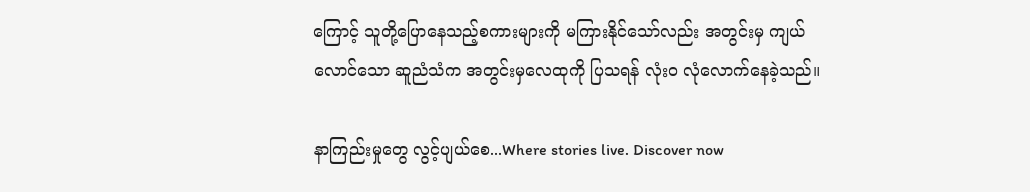ကြောင့် သူတို့ပြောနေသည့်စကားများကို မကြားနိုင်သော်လည်း အတွင်းမှ ကျယ်လောင်သော ဆူညံသံက အတွင်းမှလေထုကို ပြသရန် လုံးဝ လုံလောက်နေခဲ့သည်။

နာကြည်းမှုတွေ လွင့်ပျယ်စေ...Where stories live. Discover now